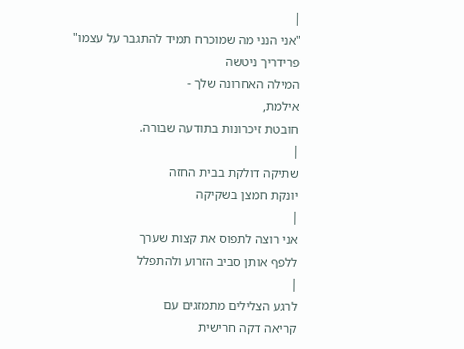|
"אני הנני מה שמוכרח תמיד להתגבר על עצמו"
פרידריך ניטשה
המילה האחרונה שלך -
אילמת,
חובטת זיכרונות בתודעה שבורה.
|
שתיקה דולקת בבית החזה
יונקת חמצן בשקיקה
|
אני רוצה לתפוס את קצות שערך
ללפף אותן סביב הזרוע ולהתפלל
|
לרגע הצלילים מתמזגים עם
קריאה דקה חרישית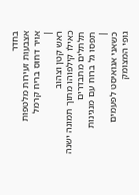בחדר
אצבעות זעירות מלטפות
אויר דחוס בריח קרמל
|
ראש קטן וצהוב
כאילו קילפוהו מתוך תמונה ישנה
תלתלים מתבדרים
תפסו גל ברוח עם מנגינות
|
כשאני אגואיסט לפעמים
גופי המצומק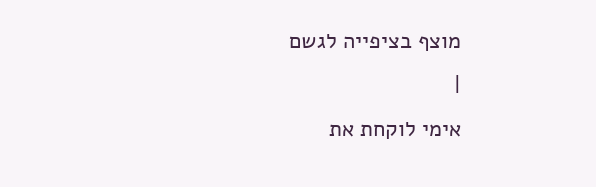מוצף בציפייה לגשם
|
אימי לוקחת את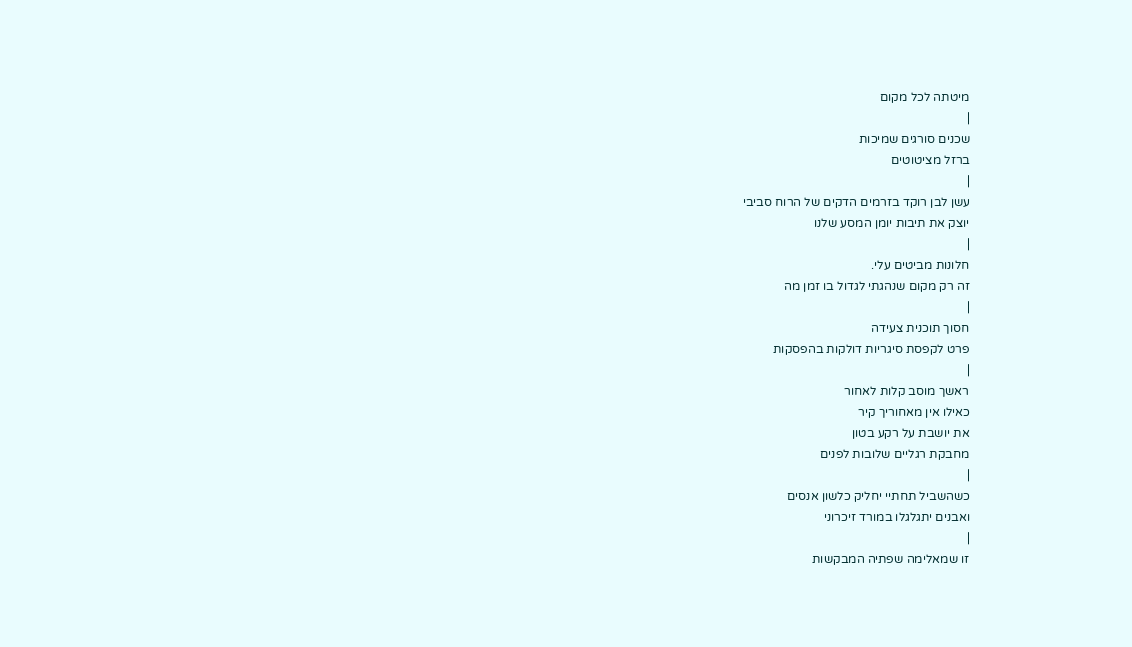מיטתה לכל מקום
|
שכנים סורגים שמיכות
ברזל מציטוטים
|
עשן לבן רוקד בזרמים הדקים של הרוח סביבי
יוצק את תיבות יומן המסע שלנו
|
חלונות מביטים עלי.
זה רק מקום שנהגתי לגדול בו זמן מה
|
חסוך תוכנית צעידה
פרט לקפסת סיגריות דולקות בהפסקות
|
ראשך מוסב קלות לאחור
כאילו אין מאחוריך קיר
את יושבת על רקע בטון
מחבקת רגליים שלובות לפנים
|
כשהשביל תחתיי יחליק כלשון אנסים
ואבנים יתגלגלו במורד זיכרוני
|
זו שמאלימה שפתיה המבקשות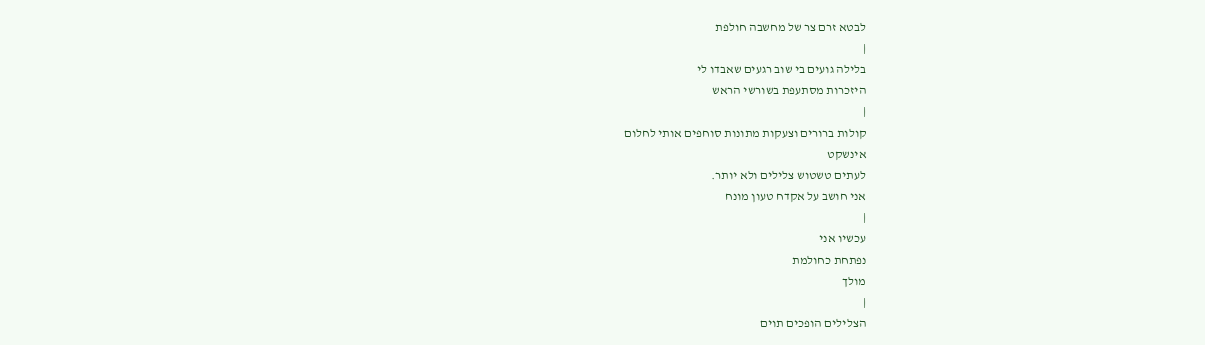לבטא זרם צר של מחשבה חולפת
|
בלילה גועים בי שוב רגעים שאבדו לי
היזכרות מסתעפת בשורשי הראש
|
קולות ברורים וצעקות מתונות סוחפים אותי לחלום
אינשקט
לעתים טשטוש צלילים ולא יותר.
אני חושב על אקדח טעון מונח
|
עכשיו אני
נפתחת כחולמת
מולך
|
הצלילים הופכים תוים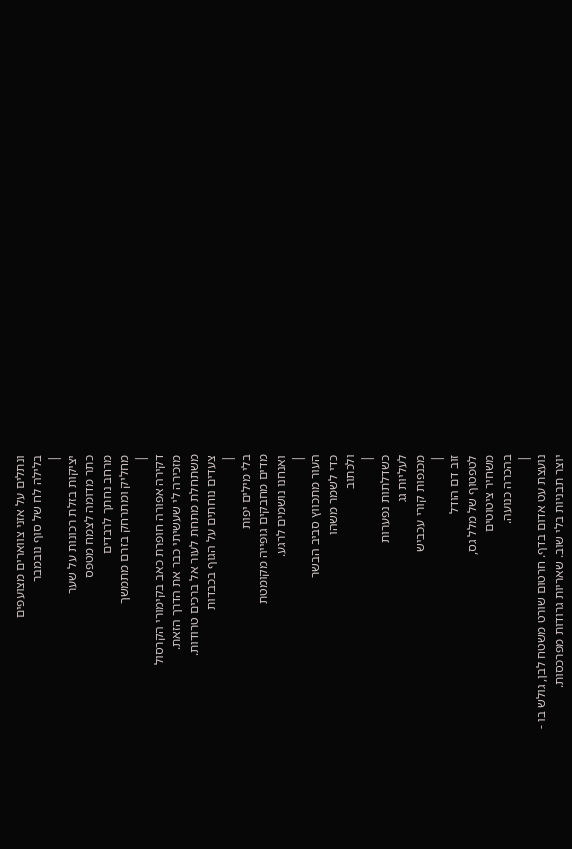ונתלים על אזני צווארים מצועפים
בלילה לח של סוף נובמבר
|
יציקות בזלת רכונות על שער
כתר מדומה לצמח מטפס
מרחב נחתך לרבדים
מחליק ומתרחק בזרם מתמשך
|
דקירה אפורה חופרת כאב בקימורי הקרסול
מזכירה לי שעשיתי כבר את הדרך הזאת.
משתחלת מתחת לעור אל ברכים טרודות.
צעדים נוחתים על הגוף בכבדות
|
בלי מילים יפות
מדים מחבקים גופייה מקומטת
ואנחנו נושמים לרגע.
|
העור מתכווץ סביב הבשר
כדי לשמר משהו
ולכתוב
|
כשדלתות נפערות
לעליות גג
מכנפות קורי עכביש
|
זוב דם הודל
לטפטוף של מלל גס,
משחיר ציטוטים
בהכרה כנועה.
|
נועצת עט אדום בדף. חרטום שורט משטח לבן, גולש בו -
יוצר תבניות בלי שוב. שאריות גרודות מפרכסות.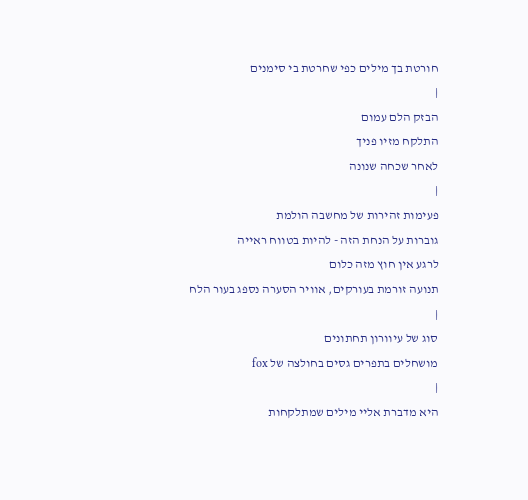חורטת בך מילים כפי שחרטת בי סימנים
|
הבזק הלם עמום
התלקח מזיו פניך
לאחר שכחה שנונה
|
פעימות זהירות של מחשבה הולמת
גוברות על הנחת הזה - להיות בטווח ראייה
לרגע אין חוץ מזה כלום
תנועה זורמת בעורקים, אוויר הסערה נספג בעור הלח
|
סוג של עיוורון תחתונים
מושחלים בתפרים גסים בחולצה של fox
|
היא מדברת אליי מילים שמתלקחות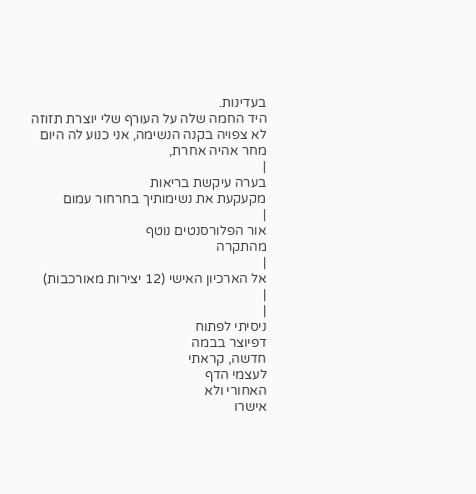בעדינות.
היד החמה שלה על העורף שלי יוצרת תזוזה
לא צפויה בקנה הנשימה, אני כנוע לה היום
מחר אהיה אחרת,
|
בערה עיקשת בריאות
מקעקעת את נשימותיך בחרחור עמום
|
אור הפלורסנטים נוטף
מהתקרה
|
אל הארכיון האישי (12 יצירות מאורכבות)
|
|
ניסיתי לפתוח
דפיוצר בבמה
חדשה, קראתי
לעצמי הדף
האחורי ולא
אישרו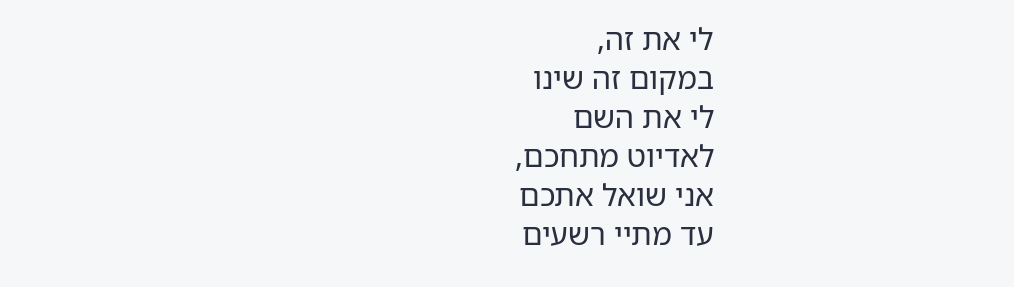לי את זה,
במקום זה שינו
לי את השם
לאדיוט מתחכם,
אני שואל אתכם
עד מתיי רשעים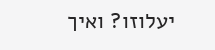יעלוזו? ואיך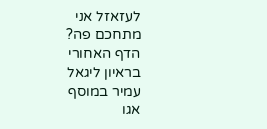לעזאזל אני
מתחכם פה?
הדף האחורי
בראיון ליגאל
עמיר במוסף
אגו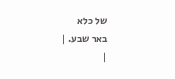של כלא
באר שבע. |
|